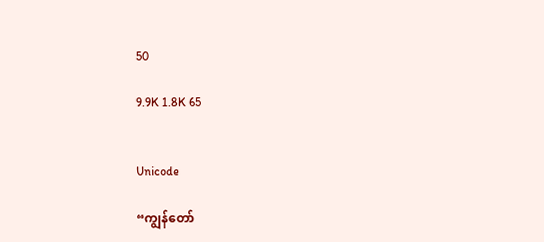50

9.9K 1.8K 65


Unicode

“ကျွန်တော်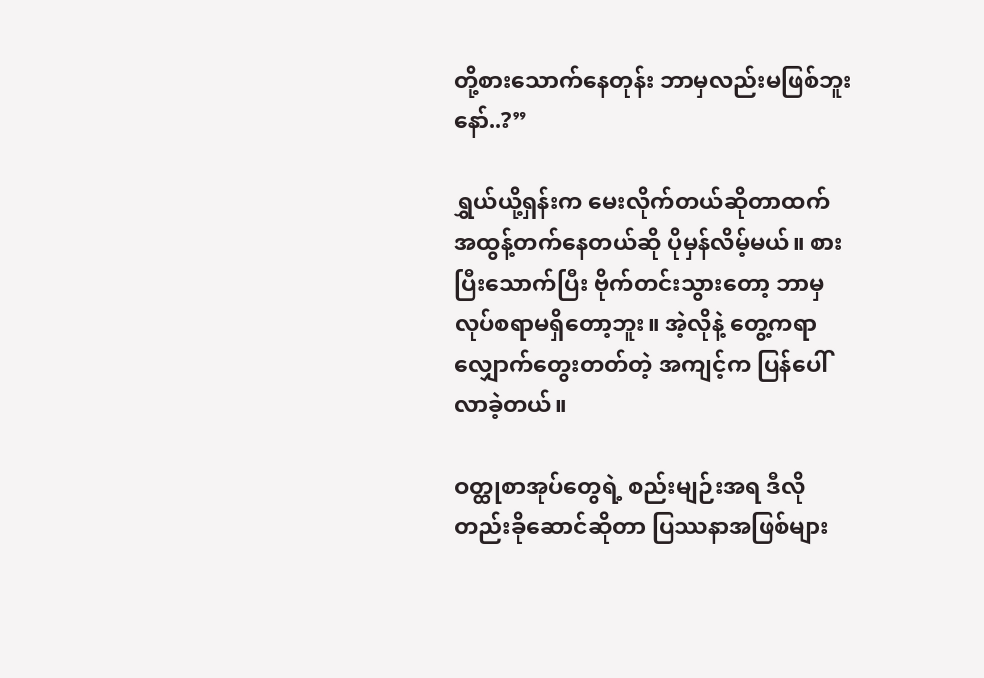တို့စားသောက်နေတုန်း ဘာမှလည်းမဖြစ်ဘူးနော်..?”

ရွှယ်ယို့ရှန်းက မေးလိုက်တယ်ဆိုတာထက် အထွန့်တက်နေတယ်ဆို ပိုမှန်လိမ့်မယ်။ စားပြီးသောက်ပြီး ဗိုက်တင်းသွားတော့ ဘာမှလုပ်စရာမရှိတော့ဘူး။ အဲ့လိုနဲ့ တွေ့ကရာလျှောက်တွေးတတ်တဲ့ အကျင့်က ပြန်ပေါ်လာခဲ့တယ်။

ဝတ္ထုစာအုပ်တွေရဲ့ စည်းမျဉ်းအရ ဒီလိုတည်းခိုဆောင်ဆိုတာ ပြဿနာအဖြစ်များ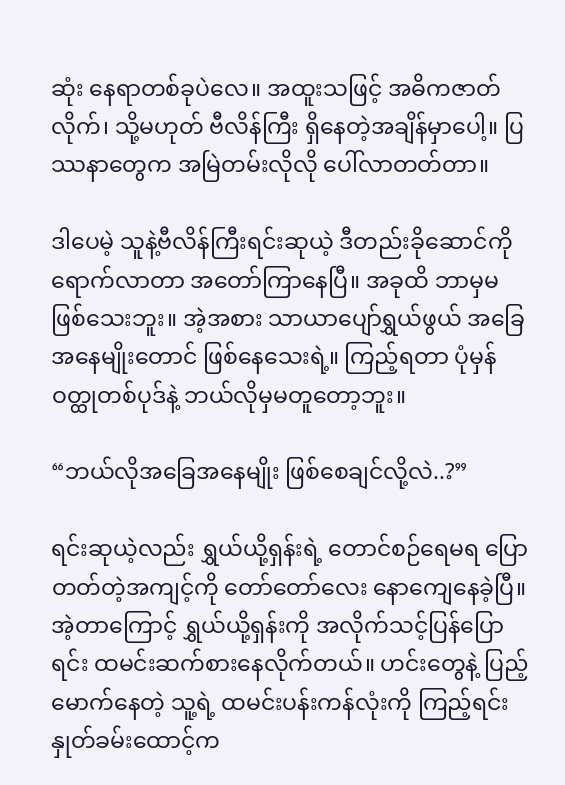ဆုံး နေရာတစ်ခုပဲလေ။ အထူးသဖြင့် အဓိကဇာတ်လိုက်၊ သို့မဟုတ် ဗီလိန်ကြီး ရှိနေတဲ့အချိန်မှာပေါ့။ ပြဿနာတွေက အမြဲတမ်းလိုလို ပေါ်လာတတ်တာ။

ဒါပေမဲ့ သူနဲ့ဗီလိန်ကြီးရင်းဆုယဲ့ ဒီတည်းခိုဆောင်ကို ရောက်လာတာ အတော်ကြာနေပြီ။ အခုထိ ဘာမှမဖြစ်သေးဘူး။ အဲ့အစား သာယာပျော်ရွှယ်ဖွယ် အခြေအနေမျိုးတောင် ဖြစ်နေသေးရဲ့။ ကြည့်ရတာ ပုံမှန်ဝတ္ထုတစ်ပုဒ်နဲ့ ဘယ်လိုမှမတူတော့ဘူး။

“ဘယ်လိုအခြေအနေမျိုး ဖြစ်စေချင်လို့လဲ..?”

ရင်းဆုယဲ့လည်း ရွှယ်ယို့ရှန်းရဲ့ တောင်စဉ်ရေမရ ပြောတတ်တဲ့အကျင့်ကို တော်တော်လေး နောကျေနေခဲ့ပြီ။ အဲ့တာကြောင့် ရွှယ်ယို့ရှန်းကို အလိုက်သင့်ပြန်ပြောရင်း ထမင်းဆက်စားနေလိုက်တယ်။ ဟင်းတွေနဲ့ ပြည့်မောက်နေတဲ့ သူ့ရဲ့ ထမင်းပန်းကန်လုံးကို ကြည့်ရင်း နှုတ်ခမ်းထောင့်က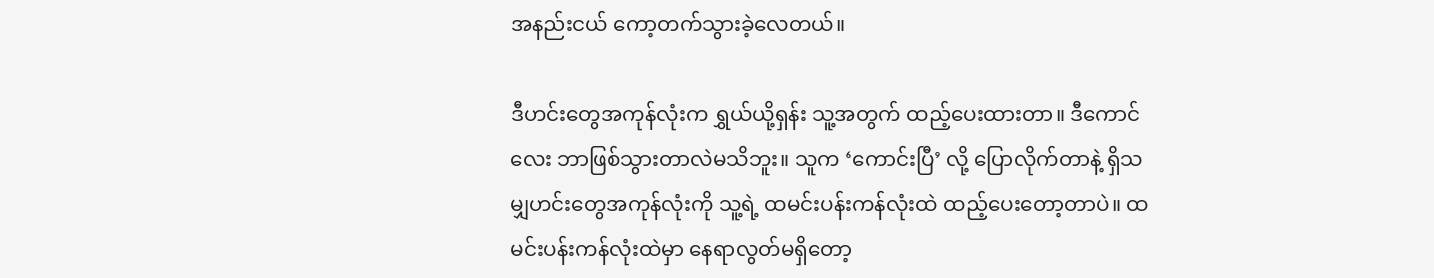အနည်းငယ် ကော့တက်သွားခဲ့လေတယ်။

ဒီဟင်းတွေအကုန်လုံးက ရွှယ်ယို့ရှန်း သူ့အတွက် ထည့်ပေးထားတာ။ ဒီကောင်လေး ဘာဖြစ်သွားတာလဲမသိဘူး။ သူက ‘ကောင်းပြီ’ လို့ ပြောလိုက်တာနဲ့ ရှိသမျှဟင်းတွေအကုန်လုံးကို သူ့ရဲ့ ထမင်းပန်းကန်လုံးထဲ ထည့်ပေးတော့တာပဲ။ ထမင်းပန်းကန်လုံးထဲမှာ နေရာလွတ်မရှိတော့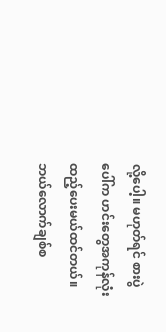လို့ပေါ့။ မဟုတ်ရင် စားပွဲပေါ်က ဟင်းတွေအကုန်လုံး ထည့်ပေးမယ်ထင်တယ်။ ဘယ်လောက်ချစ်စ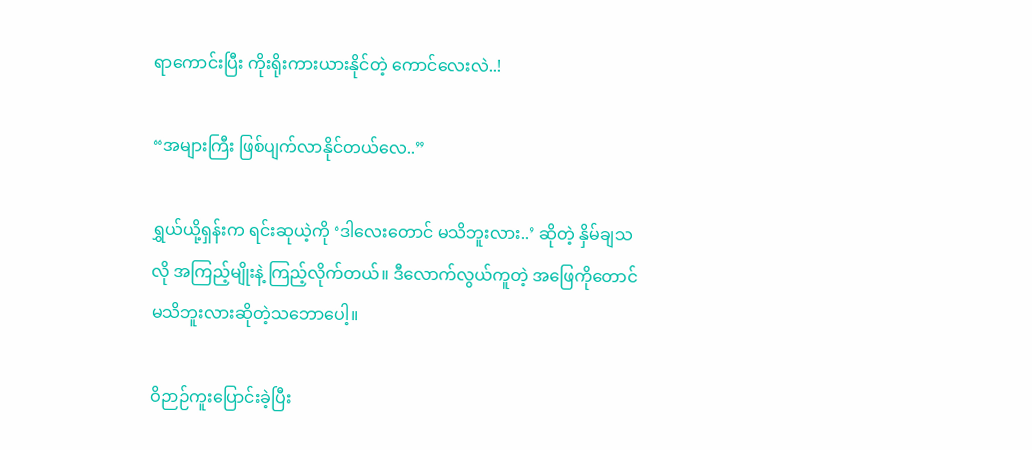ရာကောင်းပြီး ကိုးရိုးကားယားနိုင်တဲ့ ကောင်လေးလဲ..!

“အများကြီး ဖြစ်ပျက်လာနိုင်တယ်လေ..”

ရွှယ်ယို့ရှန်းက ရင်းဆုယဲ့ကို ‘ဒါလေးတောင် မသိဘူးလား..’ ဆိုတဲ့ နှိမ်ချသလို အကြည့်မျိုးနဲ့ ကြည့်လိုက်တယ်။ ဒီလောက်လွယ်ကူတဲ့ အဖြေကိုတောင် မသိဘူးလားဆိုတဲ့သဘောပေါ့။

ဝိဉာဉ်ကူးပြောင်းခဲ့ပြီး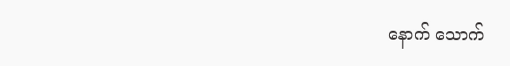နောက် သောက်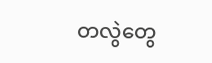တလွဲတွေ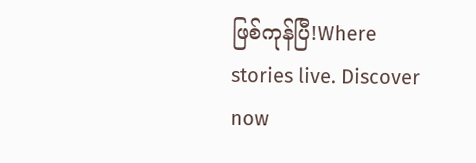ဖြစ်ကုန်ပြီ!Where stories live. Discover now